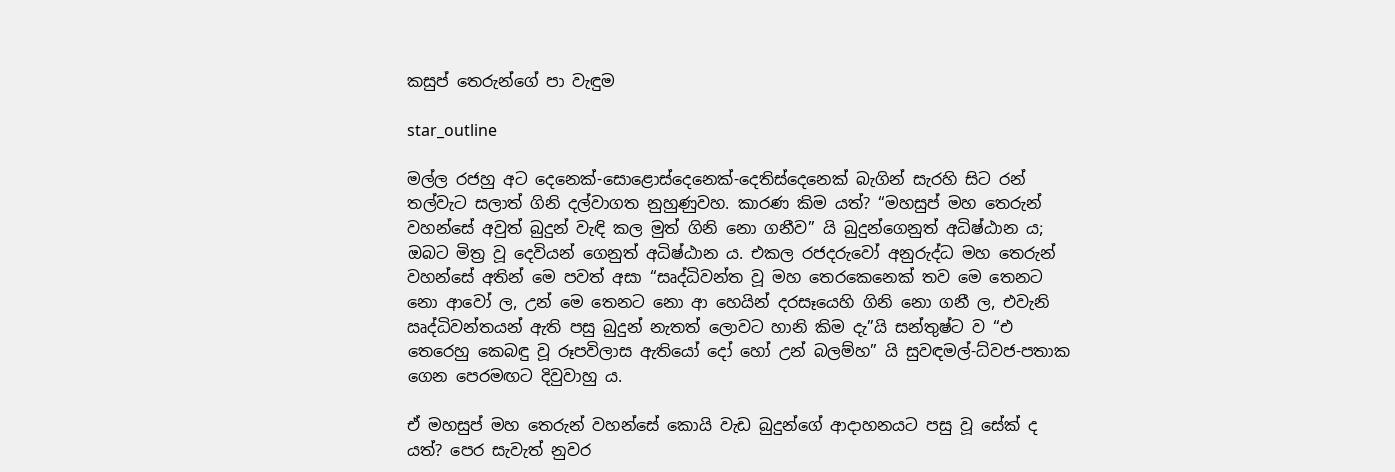කසුප් තෙරුන්ගේ පා වැඳුම

star_outline

මල්ල රජහු අට දෙනෙක්-සොළොස්දෙනෙක්-දෙතිස්දෙනෙක් බැගින් සැරහි සිට රන් තල්වැට සලාත් ගිනි දල්වාගත නුහුණුවහ. කාරණ කිම යත්? “මහසුප් මහ තෙරුන් වහන්සේ අවුත් බුදුන් වැඳි කල මුත් ගිනි නො ගනීව” යි බුදුන්ගෙනුත් අධිෂ්ඨාන ය; ඔබට මිත්‍ර වූ දෙවියන් ගෙනුත් අධිෂ්ඨාන ය. එකල රජදරුවෝ අනුරුද්ධ මහ තෙරුන් වහන්සේ අතින් මෙ පවත් අසා “සෘද්ධිවන්ත වූ මහ තෙරකෙනෙක් තව මෙ තෙනට නො ආවෝ ල, උන් මෙ තෙනට නො ආ හෙයින් දරසෑයෙහි ගිනි නො ගනී ල, එවැනි ඍද්ධිවන්තයන් ඇති පසු බුදුන් නැතත් ලොවට හානි කිම දැ”යි සන්තුෂ්ට ව “එ තෙරෙහු කෙබඳු වූ රූපවිලාස ඇතියෝ දෝ හෝ උන් බලම්හ” යි සුවඳමල්-ධ්වජ-පතාක ගෙන පෙරමඟට දිවුවාහු ය.

ඒ මහසුප් මහ තෙරුන් වහන්සේ කොයි වැඩ බුදුන්ගේ ආදාහනයට පසු වූ සේක් ද යත්? පෙර සැවැත් නුවර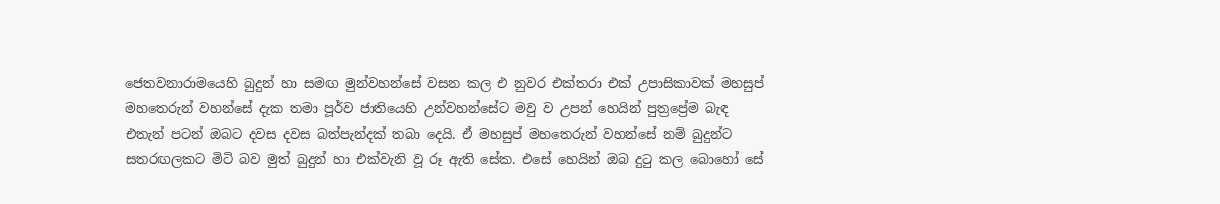ජෙතවනාරාමයෙහි බුදුන් හා සමඟ මුන්වහන්සේ වසන කල එ නුවර එක්තරා එක් උපාසිකාවක් මහසුප් මහතෙරුන් වහන්සේ දැක තමා පූර්ව ජාතියෙහි උන්වහන්සේට මවු ව උපන් හෙයින් පුත්‍රප්‍රේම බැඳ එතැන් පටන් ඔබට දවස දවස බත්පැන්දක් තබා දෙයි. ඒ මහසුප් මහතෙරුන් වහන්සේ නම් බුදුන්ට සතරඟලකට මිටි බව මුත් බුදුන් හා එක්වැනි වූ රූ ඇති සේක. එසේ හෙයින් ඔබ දුටු කල බොහෝ සේ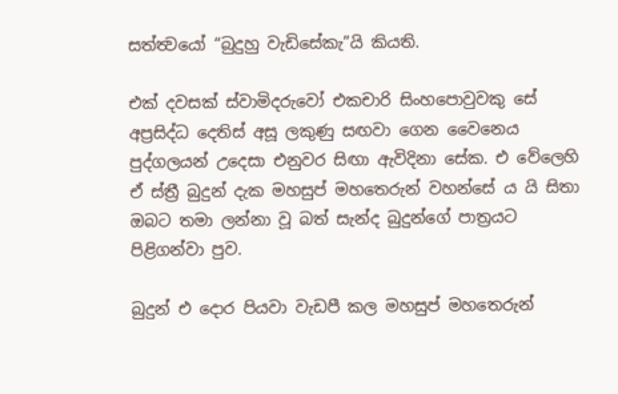සත්ත්‍වයෝ “බුදුහු වැඩිසේකැ”යි කියති.

එක් දවසක් ස්වාමිදරුවෝ එකචාරි සිංහපොවුවකු සේ අප්‍රසිද්ධ දෙතිස් අසූ ලකුණු සඟවා ගෙන වෛනෙය පුද්ගලයන් උදෙසා එනුවර සිඟා ඇවිදිනා සේක. එ වේලෙහි ඒ ස්ත්‍රී බුදුන් දැක මහසුප් මහතෙරුන් වහන්සේ ය යි සිතා ඔබට තමා ලන්නා වූ බත් සැන්ද බුදුන්ගේ පාත්‍රයට පිළිගන්වා පුව.

බුදුන් එ දොර පියවා වැඩපී කල මහසුප් මහතෙරුන්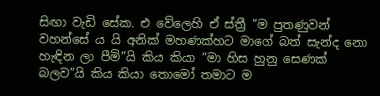සිඟා වැඩි සේක. එ වේලෙහි ඒ ස්ත්‍රී “ම පුතණුවන් වහන්සේ ය යි අනික් මහණක්හට මාගේ බත් සැන්ද නො හැඳින ලා පීමි”යි කිය කියා “මා හිස හුනු සෙණක් බලව”යි කිය කියා තොමෝ තමාට ම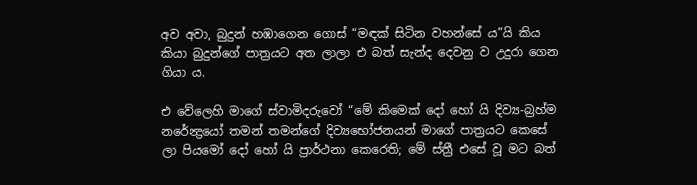අව අවා, බුදුන් හඹාගෙන ගොස් “මඳක් සිටින වහන්සේ ය”යි කිය කියා බුදුන්ගේ පාත්‍රයට අත ලාලා එ බත් සැන්ද දෙවනු ව උදුරා ගෙන ගියා ය.

එ වේලෙහි මාගේ ස්වාමිදරුවෝ “මේ කිමෙක් දෝ හෝ යි දිව්‍ය-බ්‍රහ්ම නරේන්‍ද්‍රයෝ තමන් තමන්ගේ දිව්‍යභෝජනයන් මාගේ පාත්‍රයට කෙසේ ලා පියමෝ දෝ හෝ යි ප්‍රාර්ථනා කෙරෙති; මේ ස්ත්‍රී එසේ වූ මට බත්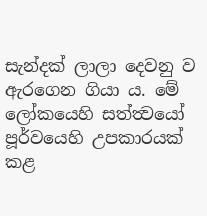සැන්දක් ලාලා දෙවනු ව ඇරගෙන ගියා ය. මේ ලෝකයෙහි සත්ත්‍වයෝ පූර්වයෙහි උපකාරයක් කළ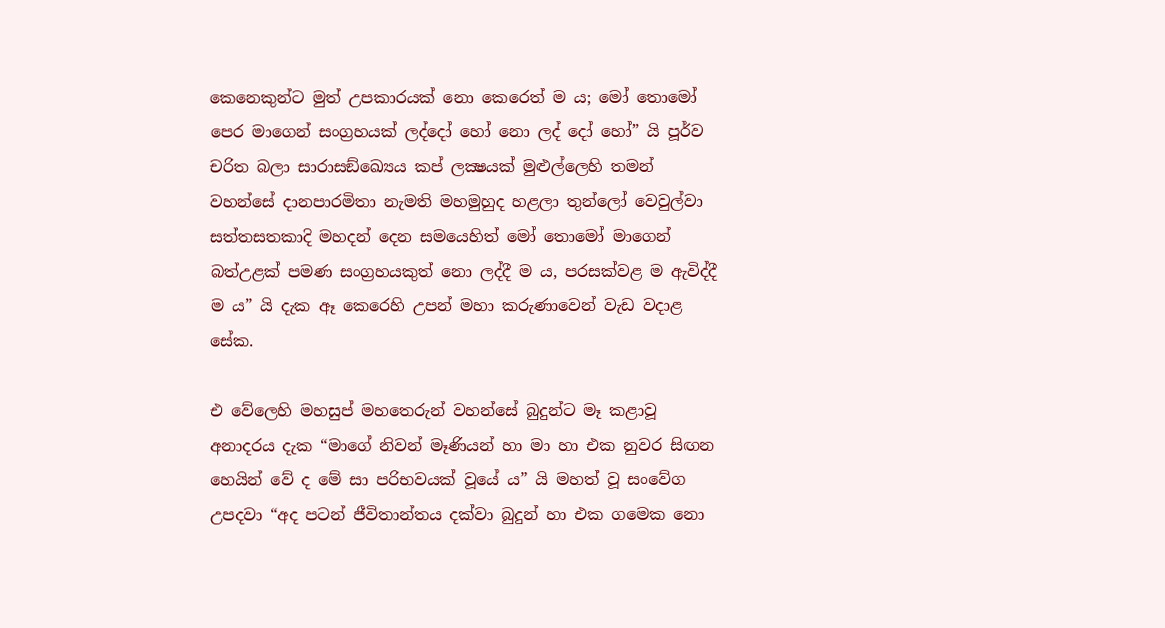කෙනෙකුන්ට මුත් උපකාරයක් නො කෙරෙත් ම ය; මෝ තොමෝ පෙර මාගෙන් සංග්‍රහයක් ලද්දෝ හෝ නො ලද් දෝ හෝ” යි පූර්ව චරිත බලා සාරාසඞ්ඛ්‍යෙය කප් ලක්‍ෂයක් මුළුල්ලෙහි තමන් වහන්සේ දානපාරමිතා නැමති මහමුහුද හළලා තුන්ලෝ වෙවුල්වා සත්තසතකාදි මහදන් දෙන සමයෙහිත් මෝ තොමෝ මාගෙන් බත්උළක් පමණ සංග්‍රහයකුත් නො ලද්දී ම ය, පරසක්වළ ම ඇවිද්දී ම ය” යි දැක ඈ කෙරෙහි උපන් මහා කරුණාවෙන් වැඩ වදාළ සේක.

එ වේලෙහි මහසුප් මහතෙරුන් වහන්සේ බුදුන්ට මෑ කළාවූ අනාදරය දැක “මාගේ නිවන් මෑණියන් හා මා හා එක නුවර සිඟන හෙයින් වේ ද මේ සා පරිභවයක් වූයේ ය” යි මහත් වූ සංවේග උපදවා “අද පටන් ජීවිතාන්තය දක්වා බුදුන් හා එක ගමෙක නො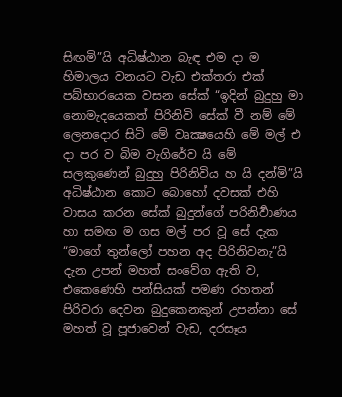සිඟමි”යි අධිෂ්ඨාන බැඳ එම දා ම හිමාලය වනයට වැඩ එක්තරා එක් පබ්භාරයෙක වසන සේක් “ඉදින් බුදුහු මා නොමැදයෙකත් පිරිනිවි සේක් වී නම් මේ ලෙනදොර සිටි මේ වෘක්‍ෂයෙහි මේ මල් එ දා පර ව බිම වැගිරේව යි මේ සලකුණෙන් බුදුහු පිරිනිවිය හ යි දන්මි”යි අධිෂ්ඨාන කොට බොහෝ දවසක් එහි වාසය කරන සේක් බුදුන්ගේ පරිනිර්‍වාණය හා සමඟ ම ගස මල් පර වූ සේ දැක “මාගේ තුන්ලෝ පහන අද පිරිනිවනැ”යි දැන උපන් මහත් සංවේග ඇති ව, එකෙණෙහි පන්සියක් පමණ රහතන් පිරිවරා දෙවන බුදුකෙනකුන් උපන්නා සේ මහත් වූ පූජාවෙන් වැඩ, දරසෑය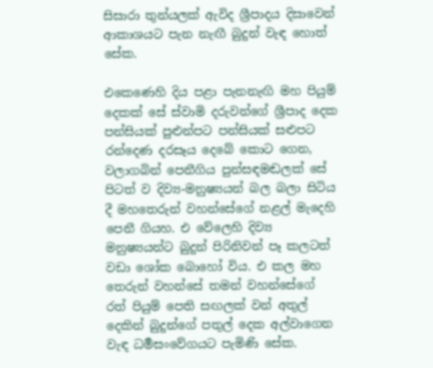සිසාරා තුන්යලක් ඇවිද ශ්‍රීපාදය දිසාවෙන් ආකාශයට පැන නැඟී බුදුන් වැඳ හොත් සේක.

එකෙණෙහි දිය පළා පැනනැඟි මහ පියුම් දෙකක් සේ ස්වාමි දරුවන්ගේ ශ්‍රීපාද දෙක පන්සියක් පුළුන්පට පන්සියක් සළුපට රන්දෙණ දරසෑය දෙබේ කොට ගෙන, වලාගබින් පෙනීගිය පුන්සඳමඬලක් සේ පිටත් ව දිව්‍ය-මනුෂ්‍යයන් බල බලා සිටිය දී මහතෙරුන් වහන්සේගේ නළල් මැදෙහි පෙනී ගියහ. එ වේලෙහි දිව්‍ය මනුෂ්‍යයන්ට බුදුන් පිරිනිවන් පෑ කලටත් වඩා ශෝක බොහෝ විය. එ කල මහ තෙරුන් වහන්සේ තමන් වහන්සේගේ රත් පියුම් පෙති සඟලක් වන් අතුල් දෙකින් බුදුන්ගේ පතුල් දෙක අල්වාගෙන වැඳ ධර්‍මසංවේගයට පැමිණි සේක.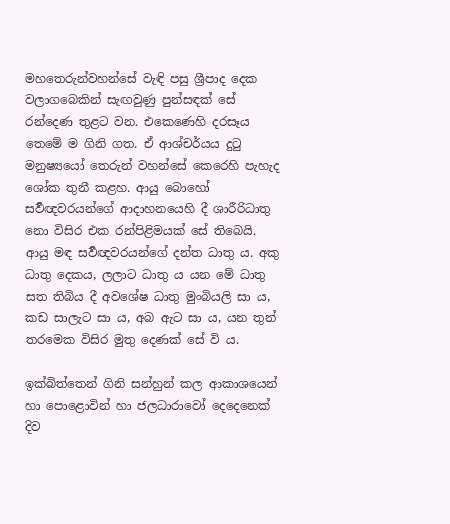මහතෙරුන්වහන්සේ වැඳි පසු ශ්‍රීපාද දෙක වලාගබෙකින් සැඟවුණු පුන්සඳක් සේ රන්දෙණ තුළට වන. එකෙණෙහි දරසෑය තෙමේ ම ගිනි ගත. ඒ ආශ්චර්යය දුටු මනුෂ්‍යයෝ තෙරුන් වහන්සේ කෙරෙහි පැහැද ශෝක තුනී කළහ. ආයු බොහෝ සර්‍වඥවරයන්ගේ ආදාහනයෙහි දී ශාරීරිධාතු නො විසිර එක රන්පිළිමයක් සේ තිබෙයි. ආයු මඳ සර්‍වඥවරයන්ගේ දන්ත ධාතු ය. අකු ධාතු දෙකය, ලලාට ධාතු ය යන මේ ධාතු සත තිබිය දී අවශේෂ ධාතු මුංබියලි සා ය, කඩ සාලැට සා ය, අබ ඇට සා ය, යන තුන් තරමෙක විසිර මුතු දෙණක් සේ වි ය.

ඉක්බිත්තෙන් ගිනි සන්හුන් කල ආකාශයෙන් හා පොළොවින් හා ජලධාරාවෝ දෙදෙනෙක් දිව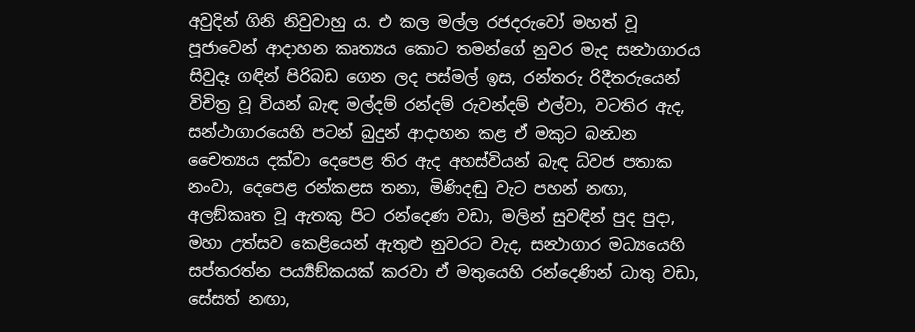අවුදින් ගිනි නිවුවාහු ය. එ කල මල්ල රජදරුවෝ මහත් වූ පූජාවෙන් ආදාහන කෘත්‍යය කොට තමන්ගේ නුවර මැද සන්‍ථාගාරය සිවුදෑ ගඳින් පිරිබඩ ගෙන ලද පස්මල් ඉස, රන්තරු රිදීතරුයෙන් විචිත්‍ර වූ වියන් බැඳ මල්දම් රන්දම් රුවන්දම් එල්වා, වටතිර ඇද, සන්ථාගාරයෙහි පටන් බුදුන් ආදාහන කළ ඒ මකුට බන්‍ධන චෛත්‍යය දක්වා දෙපෙළ තිර ඇද අහස්වියන් බැඳ ධ්වජ පතාක නංවා, දෙපෙළ රන්කළස තනා, මිණිදඬු වැට පහන් නඟා, අලඞ්කෘත වූ ඇතකු පිට රන්දෙණ වඩා, මලින් සුවඳින් පුද පුදා, මහා උත්සව කෙළියෙන් ඇතුළු නුවරට වැද, සන්‍ථාගාර මධ්‍යයෙහි සප්තරත්න පර්‍ය්‍යඞ්කයක් කරවා ඒ මතුයෙහි රන්දෙණින් ධාතු වඩා, සේසත් නඟා,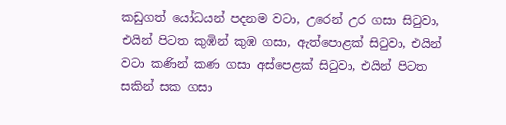කඩුගත් යෝධයන් පදනම වටා, උරෙන් උර ගසා සිටුවා, එයින් පිටත කුඹින් කුඹ ගසා, ඇත්පොළක් සිටුවා, එයින් වටා කණින් කණ ගසා අස්පෙළක් සිටුවා, එයින් පිටත සකින් සක ගසා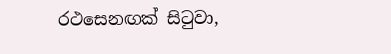රථසෙනඟක් සිටුවා,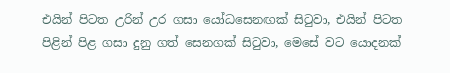එයින් පිටත උරින් උර ගසා යෝධසෙනඟක් සිටුවා, එයින් පිටත පිළින් පිළ ගසා දුනු ගත් සෙනගක් සිටුවා, මෙසේ වට යොදනක්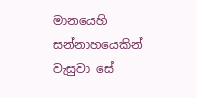මානයෙහි සන්නාහයෙකින් වැසුවා සේ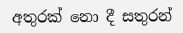අතුරක් නො දී සතුරන්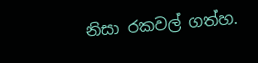නිසා රකවල් ගත්හ.